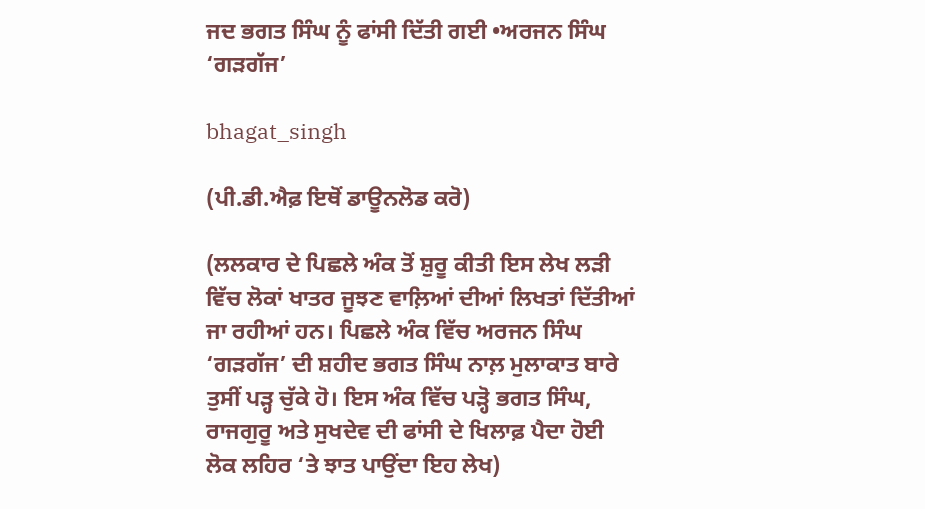ਜਦ ਭਗਤ ਸਿੰਘ ਨੂੰ ਫਾਂਸੀ ਦਿੱਤੀ ਗਈ •ਅਰਜਨ ਸਿੰਘ ‘ਗੜਗੱਜ’

bhagat_singh

(ਪੀ.ਡੀ.ਐਫ਼ ਇਥੋਂ ਡਾਊਨਲੋਡ ਕਰੋ)

(ਲਲਕਾਰ ਦੇ ਪਿਛਲੇ ਅੰਕ ਤੋਂ ਸ਼ੁਰੂ ਕੀਤੀ ਇਸ ਲੇਖ ਲੜੀ ਵਿੱਚ ਲੋਕਾਂ ਖਾਤਰ ਜੂਝਣ ਵਾਲ਼ਿਆਂ ਦੀਆਂ ਲਿਖਤਾਂ ਦਿੱਤੀਆਂ ਜਾ ਰਹੀਆਂ ਹਨ। ਪਿਛਲੇ ਅੰਕ ਵਿੱਚ ਅਰਜਨ ਸਿੰਘ  ‘ਗੜਗੱਜ’ ਦੀ ਸ਼ਹੀਦ ਭਗਤ ਸਿੰਘ ਨਾਲ਼ ਮੁਲਾਕਾਤ ਬਾਰੇ ਤੁਸੀਂ ਪੜ੍ਹ ਚੁੱਕੇ ਹੋ। ਇਸ ਅੰਕ ਵਿੱਚ ਪੜ੍ਹੋ ਭਗਤ ਸਿੰਘ, ਰਾਜਗੁਰੂ ਅਤੇ ਸੁਖਦੇਵ ਦੀ ਫਾਂਸੀ ਦੇ ਖਿਲਾਫ਼ ਪੈਦਾ ਹੋਈ ਲੋਕ ਲਹਿਰ ‘ਤੇ ਝਾਤ ਪਾਉਂਦਾ ਇਹ ਲੇਖ)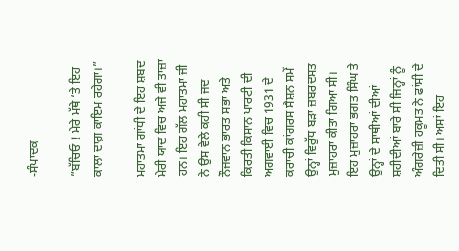-ਸੰਪਾਦਕ

”ਬੱਚਿਓ ! ਮੇਰੇ ਮੱਥੇ ‘ਤੇ ਇਹ ਕਾਲਾ ਦਾਗ਼ ਕਾਇਮ ਰਹੇਗਾ।”

ਮਹਾਤਮਾ ਗਾਂਧੀ ਦੇ ਇਹ ਸ਼ਬਦ ਮੇਰੀ ਯਾਦ ਵਿਚ ਅਜੇ ਵੀ ਤਾਜ਼ਾ ਹਨ। ਇਹ ਗੱਲ ਮਹਾਤਮਾ ਜੀ ਨੇ ਉਸ ਵੇਲੇ ਕਹੀ ਸੀ ਜਦ ਨੌਜਵਾਨ ਭਾਰਤ ਸਭਾ ਅਤੇ ਕਿਰਤੀ ਕਿਸਾਨ ਪਾਰਟੀ ਦੀ ਅਗਵਾਈ ਵਿਚ 1931 ਦੇ ਕਰਾਚੀ ਕਾਂਗਰਸ ਸੈਸ਼ਨ ਸਮੇਂ ਉਨ੍ਹਾਂ ਵਿਰੁੱਧ ਬੜਾ ਜ਼ਬਰਦਸਤ ਮੁਜ਼ਾਹਰਾ ਕੀਤਾ ਗਿਆ ਸੀ। ਇਹ ਮੁਜ਼ਾਹਰਾ ਭਗਤ ਸਿੰਘ ਤੇ ਉਨ੍ਹਾਂ ਦੇ ਸਾਥੀਆਂ ਦੀਆਂ ਸ਼ਹੀਦੀਆਂ ਬਾਰੇ ਸੀ ਜਿਨ੍ਹਾਂ ਨੂੰ ਅੰਗਰੇਜ਼ੀ ਹਕੂਮਤ ਨੇ ਫਾਂਸੀ ਦੇ ਦਿਤੀ ਸੀ। ਅਸਾਂ ਇਹ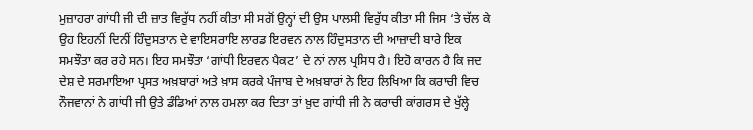ਮੁਜ਼ਾਹਰਾ ਗਾਂਧੀ ਜੀ ਦੀ ਜ਼ਾਤ ਵਿਰੁੱਧ ਨਹੀਂ ਕੀਤਾ ਸੀ ਸਗੋਂ ਉਨ੍ਹਾਂ ਦੀ ਉਸ ਪਾਲਸੀ ਵਿਰੁੱਧ ਕੀਤਾ ਸੀ ਜਿਸ ‘ਤੇ ਚੱਲ ਕੇ ਉਹ ਇਹਨੀਂ ਦਿਨੀਂ ਹਿੰਦੁਸਤਾਨ ਦੇ ਵਾਇਸਰਾਇ ਲਾਰਡ ਇਰਵਨ ਨਾਲ ਹਿੰਦੁਸਤਾਨ ਦੀ ਆਜ਼ਾਦੀ ਬਾਰੇ ਇਕ ਸਮਝੌਤਾ ਕਰ ਰਹੇ ਸਨ। ਇਹ ਸਮਝੌਤਾ ‘ਗਾਂਧੀ ਇਰਵਨ ਪੈਕਟ’ ਦੇ ਨਾਂ ਨਾਲ ਪ੍ਰਸਿਧ ਹੈ। ਇਹੋ ਕਾਰਨ ਹੈ ਕਿ ਜਦ ਦੇਸ਼ ਦੇ ਸਰਮਾਇਆ ਪ੍ਰਸਤ ਅਖ਼ਬਾਰਾਂ ਅਤੇ ਖ਼ਾਸ ਕਰਕੇ ਪੰਜਾਬ ਦੇ ਅਖ਼ਬਾਰਾਂ ਨੇ ਇਹ ਲਿਖਿਆ ਕਿ ਕਰਾਚੀ ਵਿਚ ਨੌਜਵਾਨਾਂ ਨੇ ਗਾਂਧੀ ਜੀ ਉਤੇ ਡੰਡਿਆਂ ਨਾਲ ਹਮਲਾ ਕਰ ਦਿਤਾ ਤਾਂ ਖ਼ੁਦ ਗਾਂਧੀ ਜੀ ਨੇ ਕਰਾਚੀ ਕਾਂਗਰਸ ਦੇ ਖੁੱਲ੍ਹੇ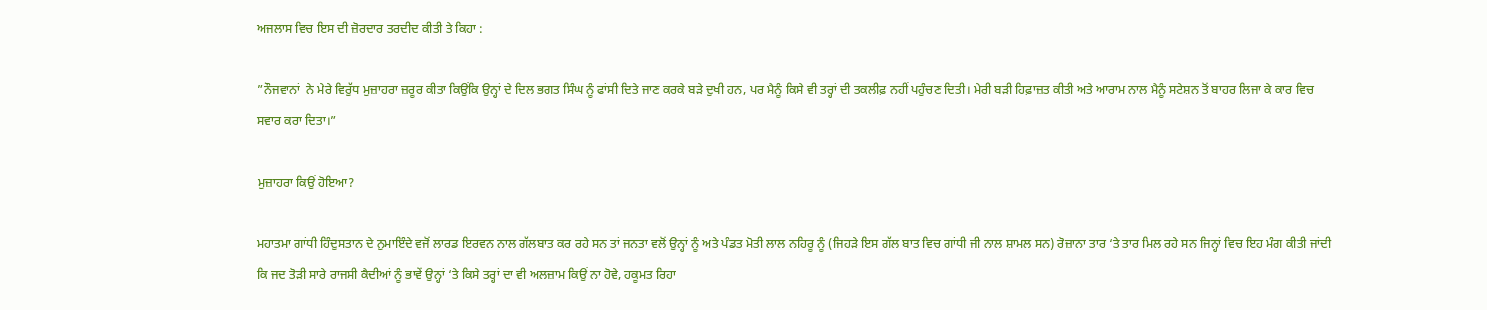ਅਜਲਾਸ ਵਿਚ ਇਸ ਦੀ ਜ਼ੋਰਦਾਰ ਤਰਦੀਦ ਕੀਤੀ ਤੇ ਕਿਹਾ :

”ਨੌਜਵਾਨਾਂ  ਨੇ ਮੇਰੇ ਵਿਰੁੱਧ ਮੁਜ਼ਾਹਰਾ ਜ਼ਰੂਰ ਕੀਤਾ ਕਿਉਂਕਿ ਉਨ੍ਹਾਂ ਦੇ ਦਿਲ ਭਗਤ ਸਿੰਘ ਨੂੰ ਫਾਂਸੀ ਦਿਤੇ ਜਾਣ ਕਰਕੇ ਬੜੇ ਦੁਖੀ ਹਨ, ਪਰ ਮੈਨੂੰ ਕਿਸੇ ਵੀ ਤਰ੍ਹਾਂ ਦੀ ਤਕਲੀਫ਼ ਨਹੀਂ ਪਹੁੰਚਣ ਦਿਤੀ। ਮੇਰੀ ਬੜੀ ਹਿਫ਼ਾਜ਼ਤ ਕੀਤੀ ਅਤੇ ਆਰਾਮ ਨਾਲ ਮੈਨੂੰ ਸਟੇਸ਼ਨ ਤੋਂ ਬਾਹਰ ਲਿਜਾ ਕੇ ਕਾਰ ਵਿਚ ਸਵਾਰ ਕਰਾ ਦਿਤਾ।”

ਮੁਜ਼ਾਹਰਾ ਕਿਉਂ ਹੋਇਆ?

ਮਹਾਤਮਾ ਗਾਂਧੀ ਹਿੰਦੁਸਤਾਨ ਦੇ ਨੁਮਾਇੰਦੇ ਵਜੋਂ ਲਾਰਡ ਇਰਵਨ ਨਾਲ ਗੱਲਬਾਤ ਕਰ ਰਹੇ ਸਨ ਤਾਂ ਜਨਤਾ ਵਲੋਂ ਉਨ੍ਹਾਂ ਨੂੰ ਅਤੇ ਪੰਡਤ ਮੋਤੀ ਲਾਲ ਨਹਿਰੂ ਨੂੰ (ਜਿਹੜੇ ਇਸ ਗੱਲ ਬਾਤ ਵਿਚ ਗਾਂਧੀ ਜੀ ਨਾਲ ਸ਼ਾਮਲ ਸਨ) ਰੋਜ਼ਾਨਾ ਤਾਰ ‘ਤੇ ਤਾਰ ਮਿਲ ਰਹੇ ਸਨ ਜਿਨ੍ਹਾਂ ਵਿਚ ਇਹ ਮੰਗ ਕੀਤੀ ਜਾਂਦੀ ਕਿ ਜਦ ਤੋੜੀ ਸਾਰੇ ਰਾਜਸੀ ਕੈਦੀਆਂ ਨੂੰ ਭਾਵੇਂ ਉਨ੍ਹਾਂ ‘ਤੇ ਕਿਸੇ ਤਰ੍ਹਾਂ ਦਾ ਵੀ ਅਲਜ਼ਾਮ ਕਿਉਂ ਨਾ ਹੋਵੇ, ਹਕੂਮਤ ਰਿਹਾ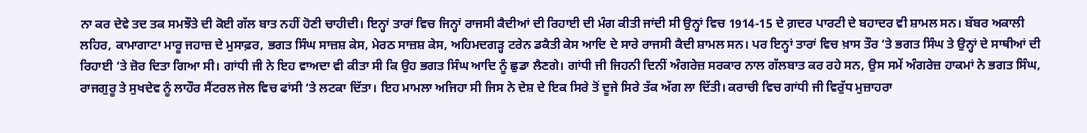ਨਾ ਕਰ ਦੇਵੇ ਤਦ ਤਕ ਸਮਝੌਤੇ ਦੀ ਕੋਈ ਗੱਲ ਬਾਤ ਨਹੀਂ ਹੋਣੀ ਚਾਹੀਦੀ। ਇਨ੍ਹਾਂ ਤਾਰਾਂ ਵਿਚ ਜਿਨ੍ਹਾਂ ਰਾਜਸੀ ਕੈਦੀਆਂ ਦੀ ਰਿਹਾਈ ਦੀ ਮੰਗ ਕੀਤੀ ਜਾਂਦੀ ਸੀ ਉਨ੍ਹਾਂ ਵਿਚ 1914-15 ਦੇ ਗ਼ਦਰ ਪਾਰਟੀ ਦੇ ਬਹਾਦਰ ਵੀ ਸ਼ਾਮਲ ਸਨ। ਬੱਬਰ ਅਕਾਲੀ ਲਹਿਰ, ਕਾਮਾਗਾਟਾ ਮਾਰੂ ਜਹਾਜ਼ ਦੇ ਮੁਸਾਫ਼ਰ, ਭਗਤ ਸਿੰਘ ਸਾਜ਼ਸ਼ ਕੇਸ, ਮੇਰਠ ਸਾਜ਼ਸ਼ ਕੇਸ, ਅਹਿਮਦਗੜ੍ਹ ਟਰੇਨ ਡਕੈਤੀ ਕੇਸ ਆਦਿ ਦੇ ਸਾਰੇ ਰਾਜਸੀ ਕੈਦੀ ਸ਼ਾਮਲ ਸਨ। ਪਰ ਇਨ੍ਹਾਂ ਤਾਰਾਂ ਵਿਚ ਖ਼ਾਸ ਤੌਰ ‘ਤੇ ਭਗਤ ਸਿੰਘ ਤੇ ਉਨ੍ਹਾਂ ਦੇ ਸਾਥੀਆਂ ਦੀ ਰਿਹਾਈ ‘ਤੇ ਜ਼ੋਰ ਦਿਤਾ ਗਿਆ ਸੀ। ਗਾਂਧੀ ਜੀ ਨੇ ਇਹ ਵਾਅਦਾ ਵੀ ਕੀਤਾ ਸੀ ਕਿ ਉਹ ਭਗਤ ਸਿੰਘ ਆਦਿ ਨੂੰ ਛੁਡਾ ਲੈਣਗੇ। ਗਾਂਧੀ ਜੀ ਜਿਹਨੀ ਦਿਨੀਂ ਅੰਗਰੇਜ਼ ਸਰਕਾਰ ਨਾਲ ਗੱਲਬਾਤ ਕਰ ਰਹੇ ਸਨ, ਉਸ ਸਮੇਂ ਅੰਗਰੇਜ਼ ਹਾਕਮਾਂ ਨੇ ਭਗਤ ਸਿੰਘ, ਰਾਜਗੁਰੂ ਤੇ ਸੁਖਦੇਵ ਨੂੰ ਲਾਹੌਰ ਸੈਂਟਰਲ ਜੇਲ ਵਿਚ ਫਾਂਸੀ ‘ਤੇ ਲਟਕਾ ਦਿੱਤਾ। ਇਹ ਮਾਮਲਾ ਅਜਿਹਾ ਸੀ ਜਿਸ ਨੇ ਦੇਸ਼ ਦੇ ਇਕ ਸਿਰੇ ਤੋਂ ਦੂਜੇ ਸਿਰੇ ਤੱਕ ਅੱਗ ਲਾ ਦਿੱਤੀ। ਕਰਾਚੀ ਵਿਚ ਗਾਂਧੀ ਜੀ ਵਿਰੁੱਧ ਮੁਜ਼ਾਹਰਾ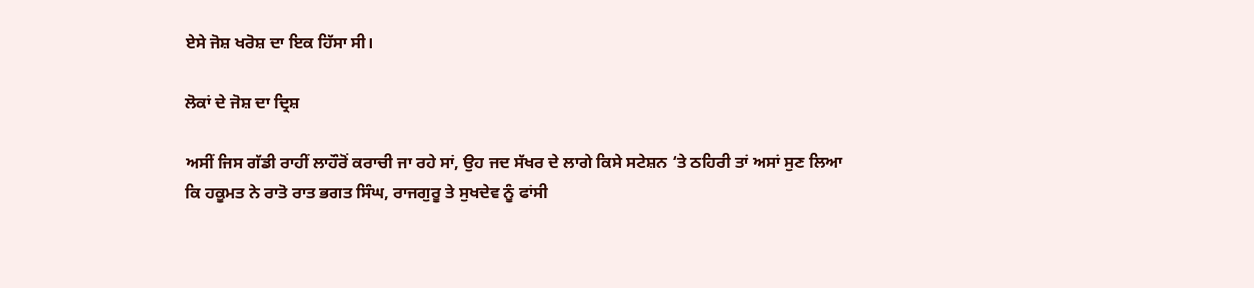ਏਸੇ ਜੋਸ਼ ਖਰੋਸ਼ ਦਾ ਇਕ ਹਿੱਸਾ ਸੀ।

ਲੋਕਾਂ ਦੇ ਜੋਸ਼ ਦਾ ਦ੍ਰਿਸ਼

ਅਸੀਂ ਜਿਸ ਗੱਡੀ ਰਾਹੀਂ ਲਾਹੌਰੋਂ ਕਰਾਚੀ ਜਾ ਰਹੇ ਸਾਂ, ਉਹ ਜਦ ਸੱਖਰ ਦੇ ਲਾਗੇ ਕਿਸੇ ਸਟੇਸ਼ਨ ‘ਤੇ ਠਹਿਰੀ ਤਾਂ ਅਸਾਂ ਸੁਣ ਲਿਆ ਕਿ ਹਕੂਮਤ ਨੇ ਰਾਤੋ ਰਾਤ ਭਗਤ ਸਿੰਘ, ਰਾਜਗੁਰੂ ਤੇ ਸੁਖਦੇਵ ਨੂੰ ਫਾਂਸੀ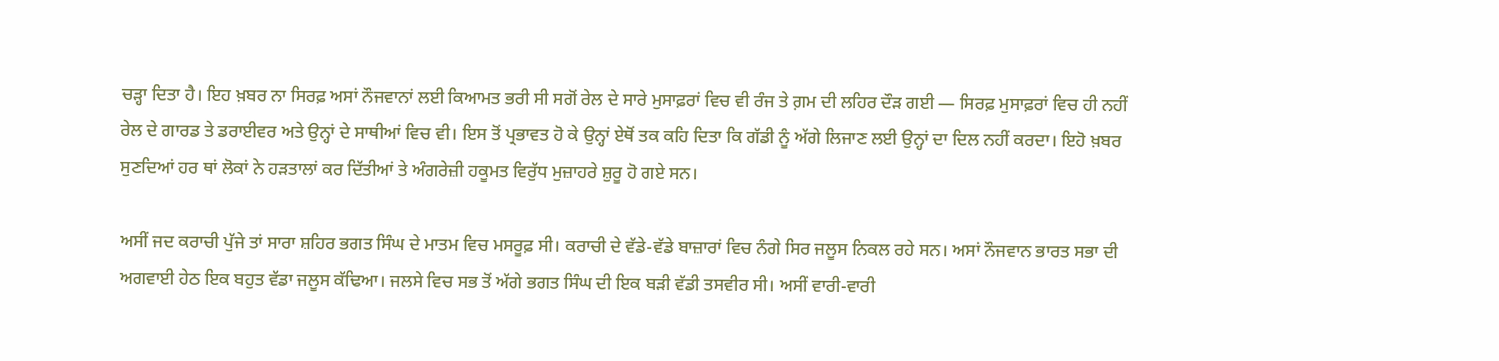ਚੜ੍ਹਾ ਦਿਤਾ ਹੈ। ਇਹ ਖ਼ਬਰ ਨਾ ਸਿਰਫ਼ ਅਸਾਂ ਨੌਜਵਾਨਾਂ ਲਈ ਕਿਆਮਤ ਭਰੀ ਸੀ ਸਗੋਂ ਰੇਲ ਦੇ ਸਾਰੇ ਮੁਸਾਫ਼ਰਾਂ ਵਿਚ ਵੀ ਰੰਜ ਤੇ ਗ਼ਮ ਦੀ ਲਹਿਰ ਦੌੜ ਗਈ — ਸਿਰਫ਼ ਮੁਸਾਫ਼ਰਾਂ ਵਿਚ ਹੀ ਨਹੀਂ ਰੇਲ ਦੇ ਗਾਰਡ ਤੇ ਡਰਾਈਵਰ ਅਤੇ ਉਨ੍ਹਾਂ ਦੇ ਸਾਥੀਆਂ ਵਿਚ ਵੀ। ਇਸ ਤੋਂ ਪ੍ਰਭਾਵਤ ਹੋ ਕੇ ਉਨ੍ਹਾਂ ਏਥੋਂ ਤਕ ਕਹਿ ਦਿਤਾ ਕਿ ਗੱਡੀ ਨੂੰ ਅੱਗੇ ਲਿਜਾਣ ਲਈ ਉਨ੍ਹਾਂ ਦਾ ਦਿਲ ਨਹੀਂ ਕਰਦਾ। ਇਹੋ ਖ਼ਬਰ ਸੁਣਦਿਆਂ ਹਰ ਥਾਂ ਲੋਕਾਂ ਨੇ ਹੜਤਾਲਾਂ ਕਰ ਦਿੱਤੀਆਂ ਤੇ ਅੰਗਰੇਜ਼ੀ ਹਕੂਮਤ ਵਿਰੁੱਧ ਮੁਜ਼ਾਹਰੇ ਸ਼ੁਰੂ ਹੋ ਗਏ ਸਨ।

ਅਸੀਂ ਜਦ ਕਰਾਚੀ ਪੁੱਜੇ ਤਾਂ ਸਾਰਾ ਸ਼ਹਿਰ ਭਗਤ ਸਿੰਘ ਦੇ ਮਾਤਮ ਵਿਚ ਮਸਰੂਫ਼ ਸੀ। ਕਰਾਚੀ ਦੇ ਵੱਡੇ-ਵੱਡੇ ਬਾਜ਼ਾਰਾਂ ਵਿਚ ਨੰਗੇ ਸਿਰ ਜਲੂਸ ਨਿਕਲ ਰਹੇ ਸਨ। ਅਸਾਂ ਨੌਜਵਾਨ ਭਾਰਤ ਸਭਾ ਦੀ ਅਗਵਾਈ ਹੇਠ ਇਕ ਬਹੁਤ ਵੱਡਾ ਜਲੂਸ ਕੱਢਿਆ। ਜਲਸੇ ਵਿਚ ਸਭ ਤੋਂ ਅੱਗੇ ਭਗਤ ਸਿੰਘ ਦੀ ਇਕ ਬੜੀ ਵੱਡੀ ਤਸਵੀਰ ਸੀ। ਅਸੀਂ ਵਾਰੀ-ਵਾਰੀ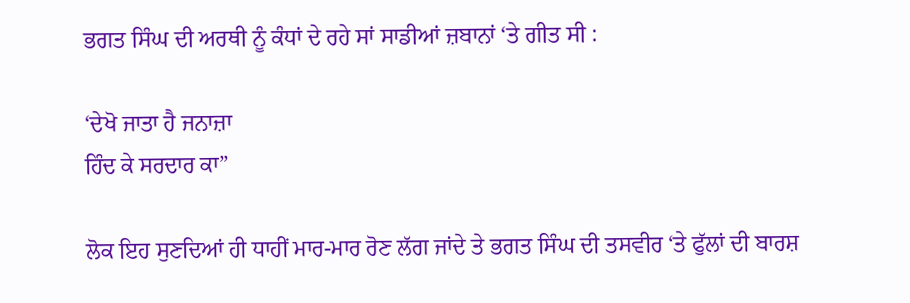ਭਗਤ ਸਿੰਘ ਦੀ ਅਰਥੀ ਨੂੰ ਕੰਧਾਂ ਦੇ ਰਹੇ ਸਾਂ ਸਾਡੀਆਂ ਜ਼ਬਾਨਾਂ ‘ਤੇ ਗੀਤ ਸੀ :

‘ਦੇਖੋ ਜਾਤਾ ਹੈ ਜਨਾਜ਼ਾ
ਹਿੰਦ ਕੇ ਸਰਦਾਰ ਕਾ”

ਲੋਕ ਇਹ ਸੁਣਦਿਆਂ ਹੀ ਧਾਹੀਂ ਮਾਰ-ਮਾਰ ਰੋਣ ਲੱਗ ਜਾਂਦੇ ਤੇ ਭਗਤ ਸਿੰਘ ਦੀ ਤਸਵੀਰ ‘ਤੇ ਫੁੱਲਾਂ ਦੀ ਬਾਰਸ਼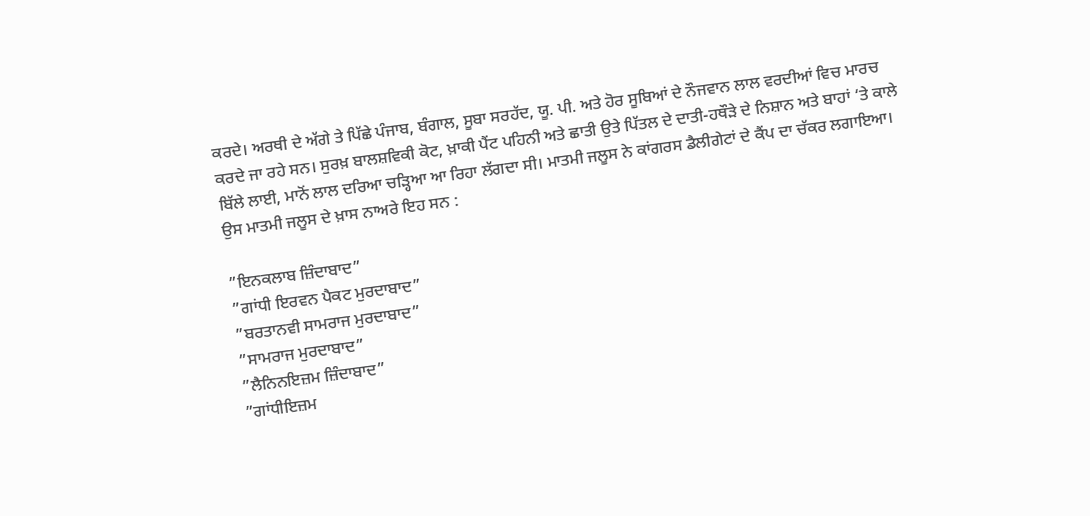ਕਰਦੇ। ਅਰਥੀ ਦੇ ਅੱਗੇ ਤੇ ਪਿੱਛੇ ਪੰਜਾਬ, ਬੰਗਾਲ, ਸੂਬਾ ਸਰਹੱਦ, ਯੂ. ਪੀ. ਅਤੇ ਹੋਰ ਸੂਬਿਆਂ ਦੇ ਨੌਜਵਾਨ ਲਾਲ ਵਰਦੀਆਂ ਵਿਚ ਮਾਰਚ ਕਰਦੇ ਜਾ ਰਹੇ ਸਨ। ਸੁਰਖ਼ ਬਾਲਸ਼ਵਿਕੀ ਕੋਟ, ਖ਼ਾਕੀ ਪੈਂਟ ਪਹਿਨੀ ਅਤੇ ਛਾਤੀ ਉਤੇ ਪਿੱਤਲ ਦੇ ਦਾਤੀ-ਹਥੌੜੇ ਦੇ ਨਿਸ਼ਾਨ ਅਤੇ ਬਾਹਾਂ ‘ਤੇ ਕਾਲੇ ਬਿੱਲੇ ਲਾਈ, ਮਾਨੋਂ ਲਾਲ ਦਰਿਆ ਚੜ੍ਹਿਆ ਆ ਰਿਹਾ ਲੱਗਦਾ ਸੀ। ਮਾਤਮੀ ਜਲੂਸ ਨੇ ਕਾਂਗਰਸ ਡੈਲੀਗੇਟਾਂ ਦੇ ਕੈਂਪ ਦਾ ਚੱਕਰ ਲਗਾਇਆ। ਉਸ ਮਾਤਮੀ ਜਲੂਸ ਦੇ ਖ਼ਾਸ ਨਾਅਰੇ ਇਹ ਸਨ :

”ਇਨਕਲਾਬ ਜ਼ਿੰਦਾਬਾਦ”
”ਗਾਂਧੀ ਇਰਵਨ ਪੈਕਟ ਮੁਰਦਾਬਾਦ”
”ਬਰਤਾਨਵੀ ਸਾਮਰਾਜ ਮੁਰਦਾਬਾਦ”
”ਸਾਮਰਾਜ ਮੁਰਦਾਬਾਦ”
”ਲੈਨਿਨਇਜ਼ਮ ਜ਼ਿੰਦਾਬਾਦ”
”ਗਾਂਧੀਇਜ਼ਮ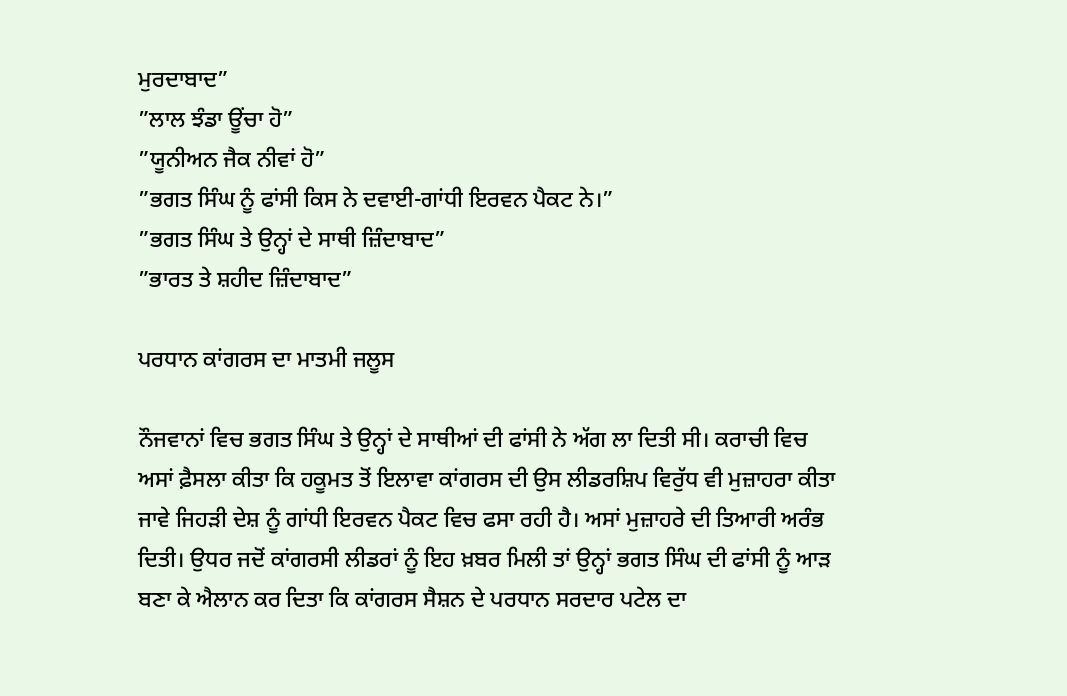ਮੁਰਦਾਬਾਦ”
”ਲਾਲ ਝੰਡਾ ਊਂਚਾ ਹੋ”
”ਯੂਨੀਅਨ ਜੈਕ ਨੀਵਾਂ ਹੋ”
”ਭਗਤ ਸਿੰਘ ਨੂੰ ਫਾਂਸੀ ਕਿਸ ਨੇ ਦਵਾਈ-ਗਾਂਧੀ ਇਰਵਨ ਪੈਕਟ ਨੇ।”
”ਭਗਤ ਸਿੰਘ ਤੇ ਉਨ੍ਹਾਂ ਦੇ ਸਾਥੀ ਜ਼ਿੰਦਾਬਾਦ”
”ਭਾਰਤ ਤੇ ਸ਼ਹੀਦ ਜ਼ਿੰਦਾਬਾਦ”

ਪਰਧਾਨ ਕਾਂਗਰਸ ਦਾ ਮਾਤਮੀ ਜਲੂਸ

ਨੌਜਵਾਨਾਂ ਵਿਚ ਭਗਤ ਸਿੰਘ ਤੇ ਉਨ੍ਹਾਂ ਦੇ ਸਾਥੀਆਂ ਦੀ ਫਾਂਸੀ ਨੇ ਅੱਗ ਲਾ ਦਿਤੀ ਸੀ। ਕਰਾਚੀ ਵਿਚ ਅਸਾਂ ਫ਼ੈਸਲਾ ਕੀਤਾ ਕਿ ਹਕੂਮਤ ਤੋਂ ਇਲਾਵਾ ਕਾਂਗਰਸ ਦੀ ਉਸ ਲੀਡਰਸ਼ਿਪ ਵਿਰੁੱਧ ਵੀ ਮੁਜ਼ਾਹਰਾ ਕੀਤਾ ਜਾਵੇ ਜਿਹੜੀ ਦੇਸ਼ ਨੂੰ ਗਾਂਧੀ ਇਰਵਨ ਪੈਕਟ ਵਿਚ ਫਸਾ ਰਹੀ ਹੈ। ਅਸਾਂ ਮੁਜ਼ਾਹਰੇ ਦੀ ਤਿਆਰੀ ਅਰੰਭ ਦਿਤੀ। ਉਧਰ ਜਦੋਂ ਕਾਂਗਰਸੀ ਲੀਡਰਾਂ ਨੂੰ ਇਹ ਖ਼ਬਰ ਮਿਲੀ ਤਾਂ ਉਨ੍ਹਾਂ ਭਗਤ ਸਿੰਘ ਦੀ ਫਾਂਸੀ ਨੂੰ ਆੜ ਬਣਾ ਕੇ ਐਲਾਨ ਕਰ ਦਿਤਾ ਕਿ ਕਾਂਗਰਸ ਸੈਸ਼ਨ ਦੇ ਪਰਧਾਨ ਸਰਦਾਰ ਪਟੇਲ ਦਾ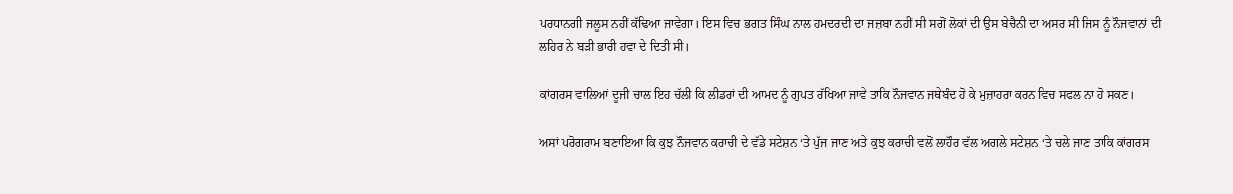ਪਰਧਾਨਗੀ ਜਲੂਸ ਨਹੀਂ ਕੱਢਿਆ ਜਾਵੇਗਾ। ਇਸ ਵਿਚ ਭਗਤ ਸਿੰਘ ਨਾਲ ਹਮਦਰਦੀ ਦਾ ਜਜ਼ਬਾ ਨਹੀਂ ਸੀ ਸਗੋਂ ਲੋਕਾਂ ਦੀ ਉਸ ਬੇਚੈਨੀ ਦਾ ਅਸਰ ਸੀ ਜਿਸ ਨੂੰ ਨੌਜਵਾਨਾਂ ਦੀ ਲਹਿਰ ਨੇ ਬੜੀ ਭਾਰੀ ਹਵਾ ਦੇ ਦਿਤੀ ਸੀ।

ਕਾਂਗਰਸ ਵਾਲਿਆਂ ਦੂਜੀ ਚਾਲ ਇਹ ਚੱਲੀ ਕਿ ਲੀਡਰਾਂ ਦੀ ਆਮਦ ਨੂੰ ਗੁਪਤ ਰੱਖਿਆ ਜਾਵੇ ਤਾਕਿ ਨੌਜਵਾਨ ਜਥੇਬੰਦ ਹੋ ਕੇ ਮੁਜ਼ਾਹਰਾ ਕਰਨ ਵਿਚ ਸਫਲ ਨਾ ਹੋ ਸਕਣ।

ਅਸਾਂ ਪਰੋਗਰਾਮ ਬਣਾਇਆ ਕਿ ਕੁਝ ਨੌਜਵਾਨ ਕਰਾਚੀ ਦੇ ਵੱਡੇ ਸਟੇਸ਼ਨ ‘ਤੇ ਪੁੱਜ ਜਾਣ ਅਤੇ ਕੁਝ ਕਰਾਚੀ ਵਲੋਂ ਲਾਹੌਰ ਵੱਲ ਅਗਲੇ ਸਟੇਸ਼ਨ ‘ਤੇ ਚਲੇ ਜਾਣ ਤਾਕਿ ਕਾਂਗਰਸ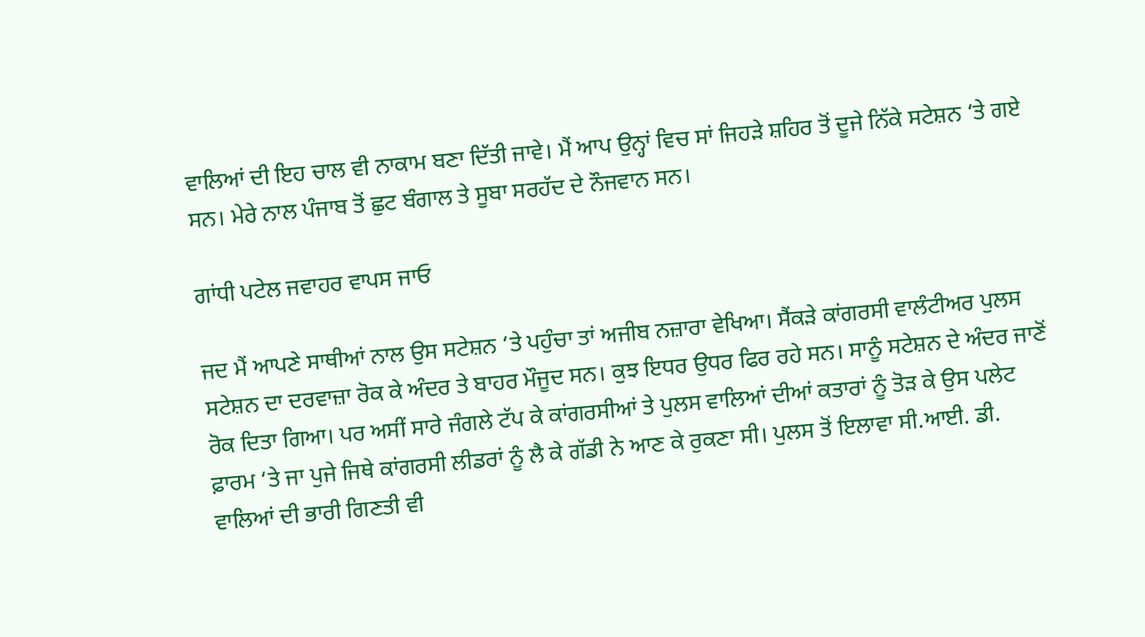ਵਾਲਿਆਂ ਦੀ ਇਹ ਚਾਲ ਵੀ ਨਾਕਾਮ ਬਣਾ ਦਿੱਤੀ ਜਾਵੇ। ਮੈਂ ਆਪ ਉਨ੍ਹਾਂ ਵਿਚ ਸਾਂ ਜਿਹੜੇ ਸ਼ਹਿਰ ਤੋਂ ਦੂਜੇ ਨਿੱਕੇ ਸਟੇਸ਼ਨ ‘ਤੇ ਗਏ ਸਨ। ਮੇਰੇ ਨਾਲ ਪੰਜਾਬ ਤੋਂ ਛੁਟ ਬੰਗਾਲ ਤੇ ਸੂਬਾ ਸਰਹੱਦ ਦੇ ਨੌਜਵਾਨ ਸਨ।

ਗਾਂਧੀ ਪਟੇਲ ਜਵਾਹਰ ਵਾਪਸ ਜਾਓ

ਜਦ ਮੈਂ ਆਪਣੇ ਸਾਥੀਆਂ ਨਾਲ ਉਸ ਸਟੇਸ਼ਨ ‘ਤੇ ਪਹੁੰਚਾ ਤਾਂ ਅਜੀਬ ਨਜ਼ਾਰਾ ਵੇਖਿਆ। ਸੈਂਕੜੇ ਕਾਂਗਰਸੀ ਵਾਲੰਟੀਅਰ ਪੁਲਸ ਸਟੇਸ਼ਨ ਦਾ ਦਰਵਾਜ਼ਾ ਰੋਕ ਕੇ ਅੰਦਰ ਤੇ ਬਾਹਰ ਮੌਜੂਦ ਸਨ। ਕੁਝ ਇਧਰ ਉਧਰ ਫਿਰ ਰਹੇ ਸਨ। ਸਾਨੂੰ ਸਟੇਸ਼ਨ ਦੇ ਅੰਦਰ ਜਾਣੋਂ ਰੋਕ ਦਿਤਾ ਗਿਆ। ਪਰ ਅਸੀਂ ਸਾਰੇ ਜੰਗਲੇ ਟੱਪ ਕੇ ਕਾਂਗਰਸੀਆਂ ਤੇ ਪੁਲਸ ਵਾਲਿਆਂ ਦੀਆਂ ਕਤਾਰਾਂ ਨੂੰ ਤੋੜ ਕੇ ਉਸ ਪਲੇਟ ਫ਼ਾਰਮ ‘ਤੇ ਜਾ ਪੁਜੇ ਜਿਥੇ ਕਾਂਗਰਸੀ ਲੀਡਰਾਂ ਨੂੰ ਲੈ ਕੇ ਗੱਡੀ ਨੇ ਆਣ ਕੇ ਰੁਕਣਾ ਸੀ। ਪੁਲਸ ਤੋਂ ਇਲਾਵਾ ਸੀ.ਆਈ. ਡੀ. ਵਾਲਿਆਂ ਦੀ ਭਾਰੀ ਗਿਣਤੀ ਵੀ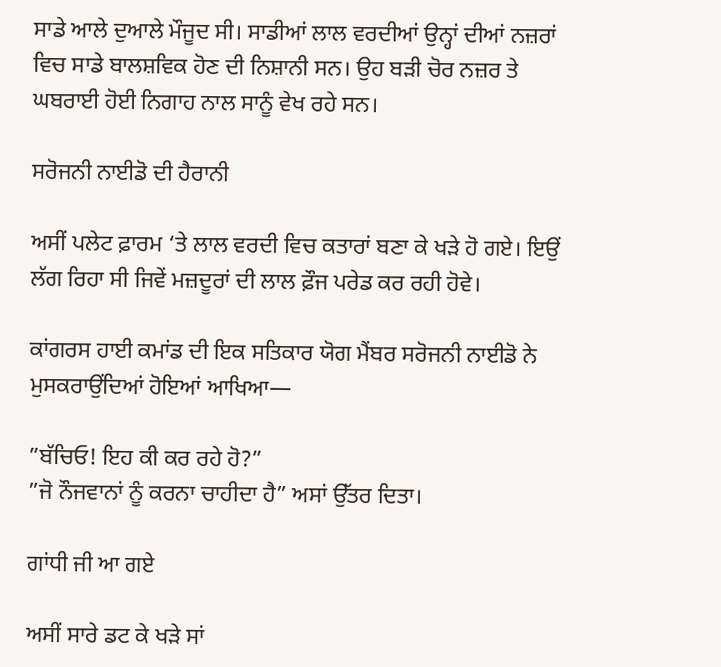ਸਾਡੇ ਆਲੇ ਦੁਆਲੇ ਮੌਜੂਦ ਸੀ। ਸਾਡੀਆਂ ਲਾਲ ਵਰਦੀਆਂ ਉਨ੍ਹਾਂ ਦੀਆਂ ਨਜ਼ਰਾਂ ਵਿਚ ਸਾਡੇ ਬਾਲਸ਼ਵਿਕ ਹੋਣ ਦੀ ਨਿਸ਼ਾਨੀ ਸਨ। ਉਹ ਬੜੀ ਚੋਰ ਨਜ਼ਰ ਤੇ ਘਬਰਾਈ ਹੋਈ ਨਿਗਾਹ ਨਾਲ ਸਾਨੂੰ ਵੇਖ ਰਹੇ ਸਨ।

ਸਰੋਜਨੀ ਨਾਈਡੋ ਦੀ ਹੈਰਾਨੀ

ਅਸੀਂ ਪਲੇਟ ਫ਼ਾਰਮ ‘ਤੇ ਲਾਲ ਵਰਦੀ ਵਿਚ ਕਤਾਰਾਂ ਬਣਾ ਕੇ ਖੜੇ ਹੋ ਗਏ। ਇਉਂ ਲੱਗ ਰਿਹਾ ਸੀ ਜਿਵੇਂ ਮਜ਼ਦੂਰਾਂ ਦੀ ਲਾਲ ਫ਼ੌਜ ਪਰੇਡ ਕਰ ਰਹੀ ਹੋਵੇ।

ਕਾਂਗਰਸ ਹਾਈ ਕਮਾਂਡ ਦੀ ਇਕ ਸਤਿਕਾਰ ਯੋਗ ਮੈਂਬਰ ਸਰੋਜਨੀ ਨਾਈਡੋ ਨੇ ਮੁਸਕਰਾਉਂਦਿਆਂ ਹੋਇਆਂ ਆਖਿਆ—

”ਬੱਚਿਓ! ਇਹ ਕੀ ਕਰ ਰਹੇ ਹੋ?”
”ਜੋ ਨੌਜਵਾਨਾਂ ਨੂੰ ਕਰਨਾ ਚਾਹੀਦਾ ਹੈ” ਅਸਾਂ ਉੱਤਰ ਦਿਤਾ।

ਗਾਂਧੀ ਜੀ ਆ ਗਏ

ਅਸੀਂ ਸਾਰੇ ਡਟ ਕੇ ਖੜੇ ਸਾਂ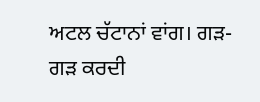ਅਟਲ ਚੱਟਾਨਾਂ ਵਾਂਗ। ਗੜ-ਗੜ ਕਰਦੀ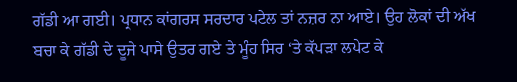ਗੱਡੀ ਆ ਗਈ। ਪ੍ਰਧਾਨ ਕਾਂਗਰਸ ਸਰਦਾਰ ਪਟੇਲ ਤਾਂ ਨਜ਼ਰ ਨਾ ਆਏ। ਉਹ ਲੋਕਾਂ ਦੀ ਅੱਖ ਬਚਾ ਕੇ ਗੱਡੀ ਦੇ ਦੂਜੇ ਪਾਸੇ ਉਤਰ ਗਏ ਤੇ ਮੂੰਹ ਸਿਰ ‘ਤੇ ਕੱਪੜਾ ਲਪੇਟ ਕੇ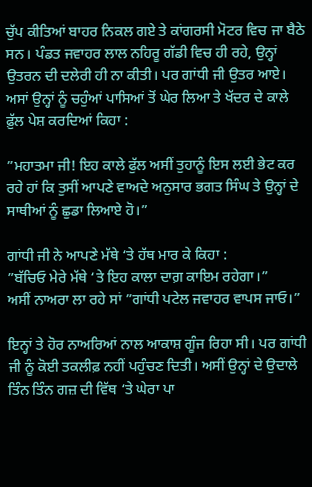ਚੁੱਪ ਕੀਤਿਆਂ ਬਾਹਰ ਨਿਕਲ ਗਏ ਤੇ ਕਾਂਗਰਸੀ ਮੋਟਰ ਵਿਚ ਜਾ ਬੈਠੇ ਸਨ। ਪੰਡਤ ਜਵਾਹਰ ਲਾਲ ਨਹਿਰੂ ਗੱਡੀ ਵਿਚ ਹੀ ਰਹੇ, ਉਨ੍ਹਾਂ ਉਤਰਨ ਦੀ ਦਲੇਰੀ ਹੀ ਨਾ ਕੀਤੀ। ਪਰ ਗਾਂਧੀ ਜੀ ਉਤਰ ਆਏ। ਅਸਾਂ ਉਨ੍ਹਾਂ ਨੂੰ ਚਹੁੰਆਂ ਪਾਸਿਆਂ ਤੋਂ ਘੇਰ ਲਿਆ ਤੇ ਖੱਦਰ ਦੇ ਕਾਲੇ ਫ਼ੁੱਲ ਪੇਸ਼ ਕਰਦਿਆਂ ਕਿਹਾ :

”ਮਹਾਤਮਾ ਜੀ! ਇਹ ਕਾਲੇ ਫੁੱਲ ਅਸੀਂ ਤੁਹਾਨੂੰ ਇਸ ਲਈ ਭੇਟ ਕਰ ਰਹੇ ਹਾਂ ਕਿ ਤੁਸੀਂ ਆਪਣੇ ਵਾਅਦੇ ਅਨੁਸਾਰ ਭਗਤ ਸਿੰਘ ਤੇ ਉਨ੍ਹਾਂ ਦੇ ਸਾਥੀਆਂ ਨੂੰ ਛੁਡਾ ਲਿਆਏ ਹੋ।”

ਗਾਂਧੀ ਜੀ ਨੇ ਆਪਣੇ ਮੱਥੇ ‘ਤੇ ਹੱਥ ਮਾਰ ਕੇ ਕਿਹਾ :
”ਬੱਚਿਓ ਮੇਰੇ ਮੱਥੇ ‘ਤੇ ਇਹ ਕਾਲਾ ਦਾਗ਼ ਕਾਇਮ ਰਹੇਗਾ।”
ਅਸੀਂ ਨਾਅਰਾ ਲਾ ਰਹੇ ਸਾਂ ”ਗਾਂਧੀ ਪਟੇਲ ਜਵਾਹਰ ਵਾਪਸ ਜਾਓ।”

ਇਨ੍ਹਾਂ ਤੇ ਹੋਰ ਨਾਅਰਿਆਂ ਨਾਲ ਆਕਾਸ਼ ਗੂੰਜ ਰਿਹਾ ਸੀ। ਪਰ ਗਾਂਧੀ ਜੀ ਨੂੰ ਕੋਈ ਤਕਲੀਫ਼ ਨਹੀਂ ਪਹੁੰਚਣ ਦਿਤੀ। ਅਸੀਂ ਉਨ੍ਹਾਂ ਦੇ ਉਦਾਲੇ ਤਿੰਨ ਤਿੰਨ ਗਜ਼ ਦੀ ਵਿੱਥ ‘ਤੇ ਘੇਰਾ ਪਾ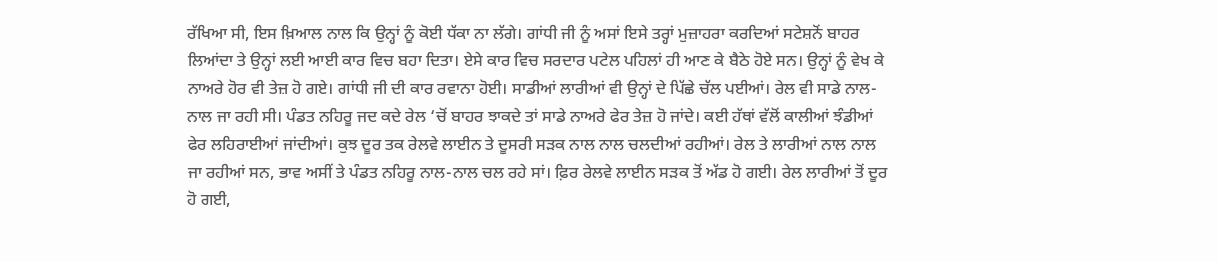ਰੱਖਿਆ ਸੀ, ਇਸ ਖ਼ਿਆਲ ਨਾਲ ਕਿ ਉਨ੍ਹਾਂ ਨੂੰ ਕੋਈ ਧੱਕਾ ਨਾ ਲੱਗੇ। ਗਾਂਧੀ ਜੀ ਨੂੰ ਅਸਾਂ ਇਸੇ ਤਰ੍ਹਾਂ ਮੁਜ਼ਾਹਰਾ ਕਰਦਿਆਂ ਸਟੇਸ਼ਨੋਂ ਬਾਹਰ ਲਿਆਂਦਾ ਤੇ ਉਨ੍ਹਾਂ ਲਈ ਆਈ ਕਾਰ ਵਿਚ ਬਹਾ ਦਿਤਾ। ਏਸੇ ਕਾਰ ਵਿਚ ਸਰਦਾਰ ਪਟੇਲ ਪਹਿਲਾਂ ਹੀ ਆਣ ਕੇ ਬੈਠੇ ਹੋਏ ਸਨ। ਉਨ੍ਹਾਂ ਨੂੰ ਵੇਖ ਕੇ ਨਾਅਰੇ ਹੋਰ ਵੀ ਤੇਜ਼ ਹੋ ਗਏ। ਗਾਂਧੀ ਜੀ ਦੀ ਕਾਰ ਰਵਾਨਾ ਹੋਈ। ਸਾਡੀਆਂ ਲਾਰੀਆਂ ਵੀ ਉਨ੍ਹਾਂ ਦੇ ਪਿੱਛੇ ਚੱਲ ਪਈਆਂ। ਰੇਲ ਵੀ ਸਾਡੇ ਨਾਲ-ਨਾਲ ਜਾ ਰਹੀ ਸੀ। ਪੰਡਤ ਨਹਿਰੂ ਜਦ ਕਦੇ ਰੇਲ ‘ਚੋਂ ਬਾਹਰ ਝਾਕਦੇ ਤਾਂ ਸਾਡੇ ਨਾਅਰੇ ਫੇਰ ਤੇਜ਼ ਹੋ ਜਾਂਦੇ। ਕਈ ਹੱਥਾਂ ਵੱਲੋਂ ਕਾਲੀਆਂ ਝੰਡੀਆਂ ਫੇਰ ਲਹਿਰਾਈਆਂ ਜਾਂਦੀਆਂ। ਕੁਝ ਦੂਰ ਤਕ ਰੇਲਵੇ ਲਾਈਨ ਤੇ ਦੂਸਰੀ ਸੜਕ ਨਾਲ ਨਾਲ ਚਲਦੀਆਂ ਰਹੀਆਂ। ਰੇਲ ਤੇ ਲਾਰੀਆਂ ਨਾਲ ਨਾਲ ਜਾ ਰਹੀਆਂ ਸਨ, ਭਾਵ ਅਸੀਂ ਤੇ ਪੰਡਤ ਨਹਿਰੂ ਨਾਲ-ਨਾਲ ਚਲ ਰਹੇ ਸਾਂ। ਫ਼ਿਰ ਰੇਲਵੇ ਲਾਈਨ ਸੜਕ ਤੋਂ ਅੱਡ ਹੋ ਗਈ। ਰੇਲ ਲਾਰੀਆਂ ਤੋਂ ਦੂਰ ਹੋ ਗਈ,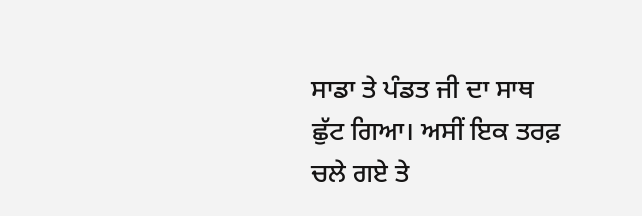ਸਾਡਾ ਤੇ ਪੰਡਤ ਜੀ ਦਾ ਸਾਥ ਛੁੱਟ ਗਿਆ। ਅਸੀਂ ਇਕ ਤਰਫ਼ ਚਲੇ ਗਏ ਤੇ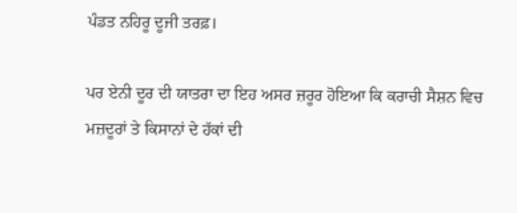ਪੰਡਤ ਨਹਿਰੂ ਦੂਜੀ ਤਰਫ਼।

ਪਰ ਏਨੀ ਦੂਰ ਦੀ ਯਾਤਰਾ ਦਾ ਇਹ ਅਸਰ ਜ਼ਰੂਰ ਹੋਇਆ ਕਿ ਕਰਾਚੀ ਸੈਸ਼ਨ ਵਿਚ ਮਜ਼ਦੂਰਾਂ ਤੇ ਕਿਸਾਨਾਂ ਦੇ ਹੱਕਾਂ ਦੀ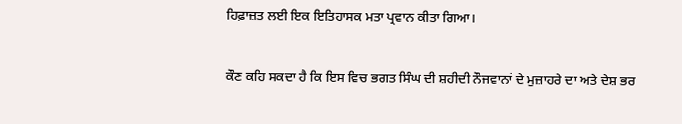ਹਿਫ਼ਾਜ਼ਤ ਲਈ ਇਕ ਇਤਿਹਾਸਕ ਮਤਾ ਪ੍ਰਵਾਨ ਕੀਤਾ ਗਿਆ।

ਕੌਣ ਕਹਿ ਸਕਦਾ ਹੈ ਕਿ ਇਸ ਵਿਚ ਭਗਤ ਸਿੰਘ ਦੀ ਸ਼ਹੀਦੀ ਨੌਜਵਾਨਾਂ ਦੇ ਮੁਜ਼ਾਹਰੇ ਦਾ ਅਤੇ ਦੇਸ਼ ਭਰ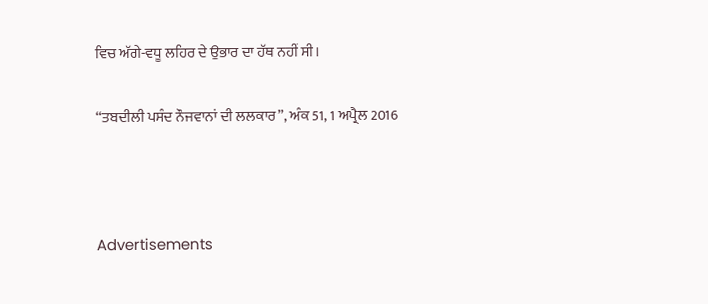ਵਿਚ ਅੱਗੇ-ਵਧੂ ਲਹਿਰ ਦੇ ਉਭਾਰ ਦਾ ਹੱਥ ਨਹੀਂ ਸੀ।

“ਤਬਦੀਲੀ ਪਸੰਦ ਨੌਜਵਾਨਾਂ ਦੀ ਲਲਕਾਰ”, ਅੰਕ 51, 1 ਅਪ੍ਰੈਲ 2016



Advertisements